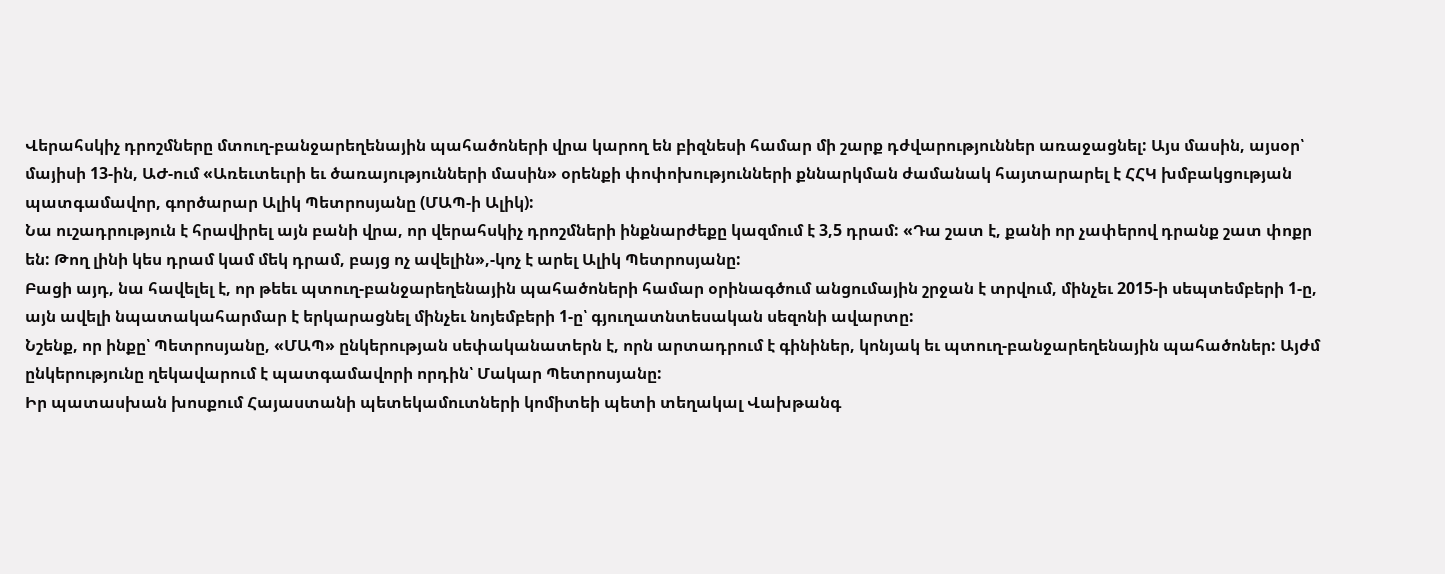Վերահսկիչ դրոշմները մտուղ-բանջարեղենային պահածոների վրա կարող են բիզնեսի համար մի շարք դժվարություններ առաջացնել: Այս մասին, այսօր՝ մայիսի 13-ին, ԱԺ-ում «Առեւտեւրի եւ ծառայությունների մասին» օրենքի փոփոխությունների քննարկման ժամանակ հայտարարել է ՀՀԿ խմբակցության պատգամավոր, գործարար Ալիկ Պետրոսյանը (ՄԱՊ-ի Ալիկ):
Նա ուշադրություն է հրավիրել այն բանի վրա, որ վերահսկիչ դրոշմների ինքնարժեքը կազմում է 3,5 դրամ: «Դա շատ է, քանի որ չափերով դրանք շատ փոքր են: Թող լինի կես դրամ կամ մեկ դրամ, բայց ոչ ավելին»,-կոչ է արել Ալիկ Պետրոսյանը:
Բացի այդ, նա հավելել է, որ թեեւ պտուղ-բանջարեղենային պահածոների համար օրինագծում անցումային շրջան է տրվում, մինչեւ 2015-ի սեպտեմբերի 1-ը, այն ավելի նպատակահարմար է երկարացնել մինչեւ նոյեմբերի 1-ը՝ գյուղատնտեսական սեզոնի ավարտը:
Նշենք, որ ինքը՝ Պետրոսյանը, «ՄԱՊ» ընկերության սեփականատերն է, որն արտադրում է գինիներ, կոնյակ եւ պտուղ-բանջարեղենային պահածոներ: Այժմ ընկերությունը ղեկավարում է պատգամավորի որդին՝ Մակար Պետրոսյանը:
Իր պատասխան խոսքում Հայաստանի պետեկամուտների կոմիտեի պետի տեղակալ Վախթանգ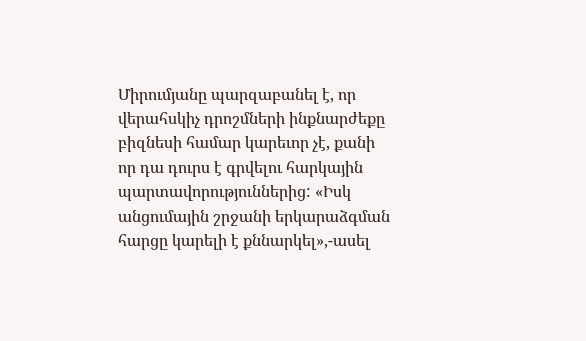Միրումյանը պարզաբանել է, որ վերահսկիչ դրոշմների ինքնարժեքը բիզնեսի համար կարեւոր չէ, քանի որ դա դուրս է գրվելու հարկային պարտավորություններից: «Իսկ անցումային շրջանի երկարաձգման հարցը կարելի է քննարկել»,-ասել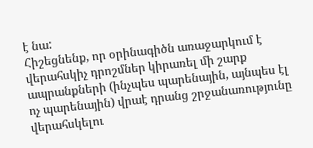է նա:
Հիշեցնենք, որ օրինագիծն առաջարկում է վերահսկիչ դրոշմներ կիրառել մի շարք ապրանքների (ինչպես պարենային, այնպես էլ ոչ պարենային) վրաէ դրանց շրջանառությունը վերահսկելու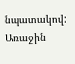նպատակով:
Առաջին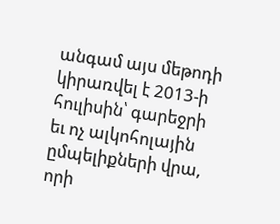անգամ այս մեթոդի կիրառվել է 2013-ի հուլիսին՝ գարեջրի եւ ոչ ալկոհոլային ըմպելիքների վրա, որի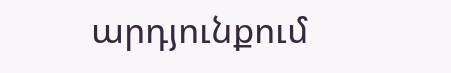արդյունքում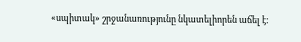«սպիտակ» շրջանառությունը նկատելիորեն աճել է: